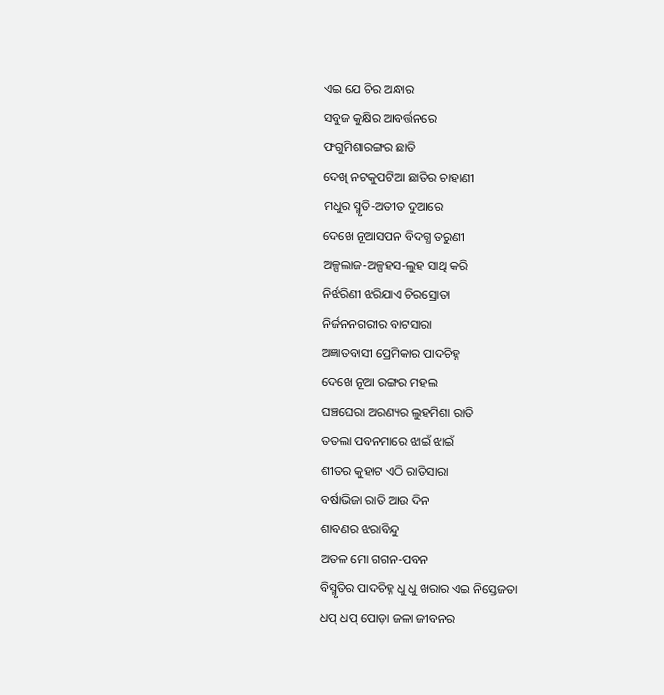ଏଇ ଯେ ଚିର ଅନ୍ଧାର
ସବୁଜ କୁକ୍ଷିର ଆବର୍ତ୍ତନରେ
ଫଗୁମିଶାରଙ୍ଗର ଛାତି
ଦେଖି ନଟକୁପଟିଆ ଛାତିର ଚାହାଣୀ
ମଧୁର ସ୍ମୃତି-ଅତୀତ ଦୁଆରେ
ଦେଖେ ନୂଆସପନ ବିଦଗ୍ଧ ତରୁଣୀ
ଅଳ୍ପଲାଜ-ଅଳ୍ପହସ-ଲୁହ ସାଥି କରି
ନିର୍ଝରିଣୀ ଝରିଯାଏ ଚିରସ୍ରୋତା
ନିର୍ଜନନଗରୀର ବାଟସାରା
ଅଜ୍ଞାତବାସୀ ପ୍ରେମିକାର ପାଦଚିହ୍ନ
ଦେଖେ ନୂଆ ରଙ୍ଗର ମହଲ
ଘଞ୍ଚଘେରା ଅରଣ୍ୟର ଲୁହମିଶା ରାତି
ତତଲା ପବନମାରେ ଝାଇଁ ଝାଇଁ
ଶୀତର କୁହାଟ ଏଠି ରାତିସାରା
ବର୍ଷାଭିଜା ରାତି ଆଉ ଦିନ
ଶାବଣର ଝରାବିନ୍ଦୁ
ଅତଳ ମୋ ଗଗନ-ପବନ
ବିସ୍ମୃତିର ପାଦଚିହ୍ନ ଧୁ ଧୁ ଖରାର ଏଇ ନିସ୍ତେଜତା
ଧପ୍ ଧପ୍ ପୋଡ଼ା ଜଳା ଜୀବନର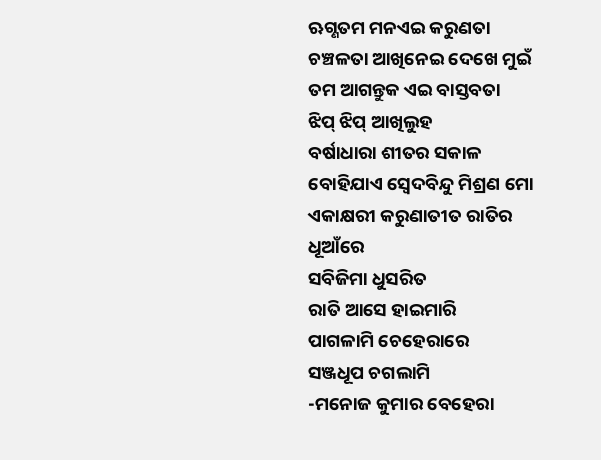ଋଗ୍ଣତମ ମନଏଇ କରୁଣତା
ଚଞ୍ଚଳତା ଆଖିନେଇ ଦେଖେ ମୁଇଁ
ତମ ଆଗନ୍ତୁକ ଏଇ ବାସ୍ତବତା
ଝିପ୍ ଝିପ୍ ଆଖିଲୁହ
ବର୍ଷାଧାରା ଶୀତର ସକାଳ
ବୋହିଯାଏ ସ୍ୱେଦବିନ୍ଦୁ ମିଶ୍ରଣ ମୋ
ଏକାକ୍ଷରୀ କରୁଣାତୀତ ରାତିର ଧୂଆଁରେ
ସବିଜିମା ଧୁସରିତ
ରାତି ଆସେ ହାଇମାରି
ପାଗଳାମି ଚେହେରାରେ
ସଞ୍ଜଧୂପ ଚଗଲାମି
-ମନୋଜ କୁମାର ବେହେରା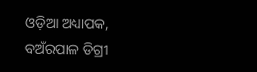ଓଡ଼ିଆ ଅଧ୍ୟାପକ,
ବଅଁରପାଳ ଡିଗ୍ରୀ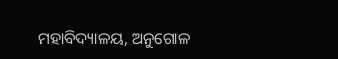ମହାବିଦ୍ୟାଳୟ, ଅନୁଗୋଳ